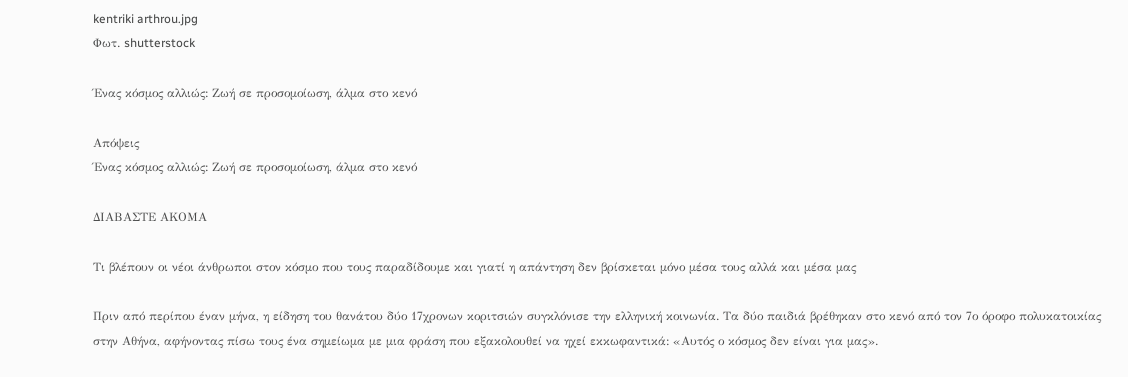kentriki arthrou.jpg
Φωτ. shutterstock

Ένας κόσμος αλλιώς: Ζωή σε προσομοίωση, άλμα στο κενό

Απόψεις
Ένας κόσμος αλλιώς: Ζωή σε προσομοίωση, άλμα στο κενό

ΔΙΑΒΑΣΤΕ ΑΚΟΜΑ

Τι βλέπουν οι νέοι άνθρωποι στον κόσμο που τους παραδίδουμε και γιατί η απάντηση δεν βρίσκεται μόνο μέσα τους αλλά και μέσα μας

Πριν από περίπου έναν μήνα, η είδηση του θανάτου δύο 17χρονων κοριτσιών συγκλόνισε την ελληνική κοινωνία. Τα δύο παιδιά βρέθηκαν στο κενό από τον 7ο όροφο πολυκατοικίας στην Αθήνα, αφήνοντας πίσω τους ένα σημείωμα με μια φράση που εξακολουθεί να ηχεί εκκωφαντικά: «Αυτός ο κόσμος δεν είναι για μας».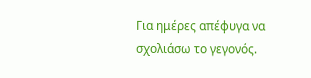Για ημέρες απέφυγα να σχολιάσω το γεγονός.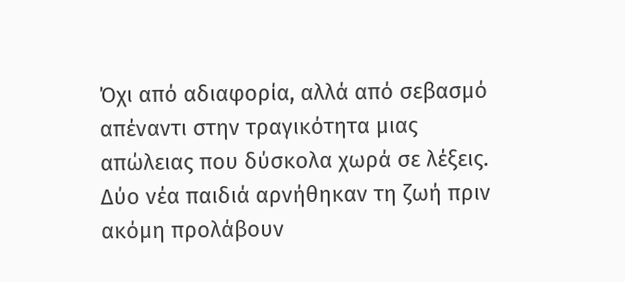Όχι από αδιαφορία, αλλά από σεβασμό απέναντι στην τραγικότητα μιας απώλειας που δύσκολα χωρά σε λέξεις. Δύο νέα παιδιά αρνήθηκαν τη ζωή πριν ακόμη προλάβουν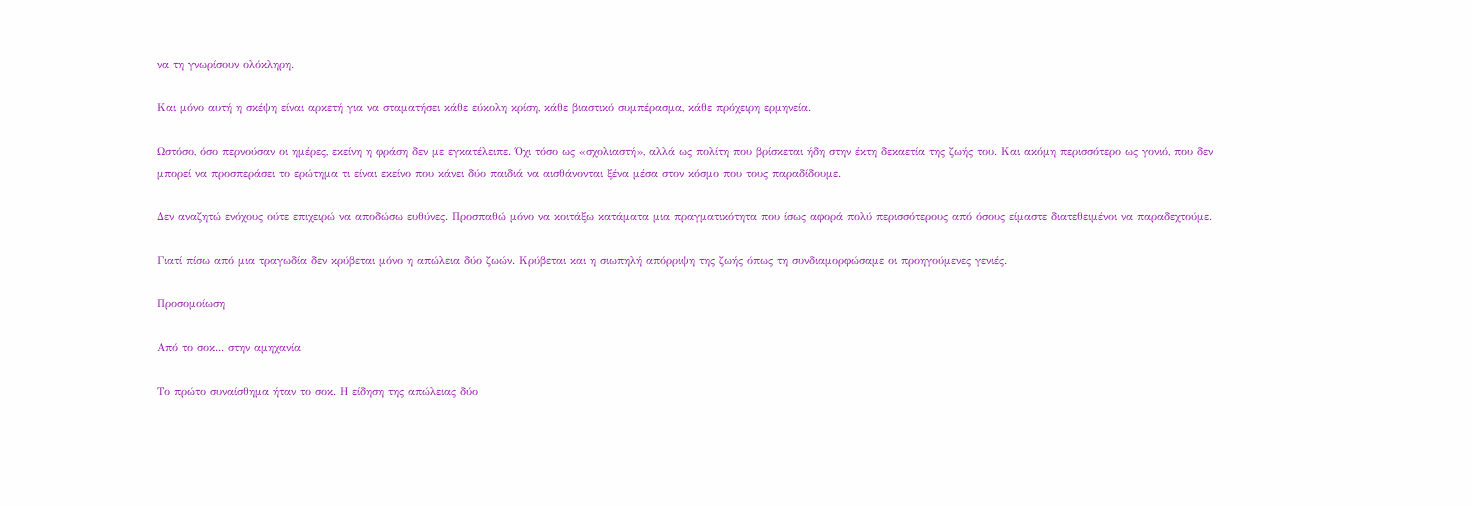να τη γνωρίσουν ολόκληρη.

Και μόνο αυτή η σκέψη είναι αρκετή για να σταματήσει κάθε εύκολη κρίση, κάθε βιαστικό συμπέρασμα, κάθε πρόχειρη ερμηνεία.

Ωστόσο, όσο περνούσαν οι ημέρες, εκείνη η φράση δεν με εγκατέλειπε. Όχι τόσο ως «σχολιαστή», αλλά ως πολίτη που βρίσκεται ήδη στην έκτη δεκαετία της ζωής του. Και ακόμη περισσότερο ως γονιό, που δεν μπορεί να προσπεράσει το ερώτημα τι είναι εκείνο που κάνει δύο παιδιά να αισθάνονται ξένα μέσα στον κόσμο που τους παραδίδουμε.

Δεν αναζητώ ενόχους ούτε επιχειρώ να αποδώσω ευθύνες. Προσπαθώ μόνο να κοιτάξω κατάματα μια πραγματικότητα που ίσως αφορά πολύ περισσότερους από όσους είμαστε διατεθειμένοι να παραδεχτούμε.

Γιατί πίσω από μια τραγωδία δεν κρύβεται μόνο η απώλεια δύο ζωών. Κρύβεται και η σιωπηλή απόρριψη της ζωής όπως τη συνδιαμορφώσαμε οι προηγούμενες γενιές.

Προσομοίωση

Από το σοκ... στην αμηχανία

Το πρώτο συναίσθημα ήταν το σοκ. Η είδηση της απώλειας δύο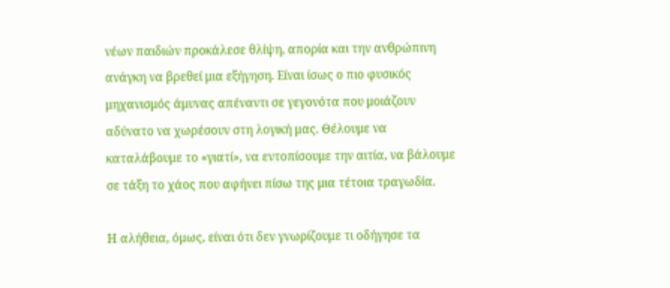νέων παιδιών προκάλεσε θλίψη, απορία και την ανθρώπινη ανάγκη να βρεθεί μια εξήγηση. Είναι ίσως ο πιο φυσικός μηχανισμός άμυνας απέναντι σε γεγονότα που μοιάζουν αδύνατο να χωρέσουν στη λογική μας. Θέλουμε να καταλάβουμε το «γιατί», να εντοπίσουμε την αιτία, να βάλουμε σε τάξη το χάος που αφήνει πίσω της μια τέτοια τραγωδία.

Η αλήθεια, όμως, είναι ότι δεν γνωρίζουμε τι οδήγησε τα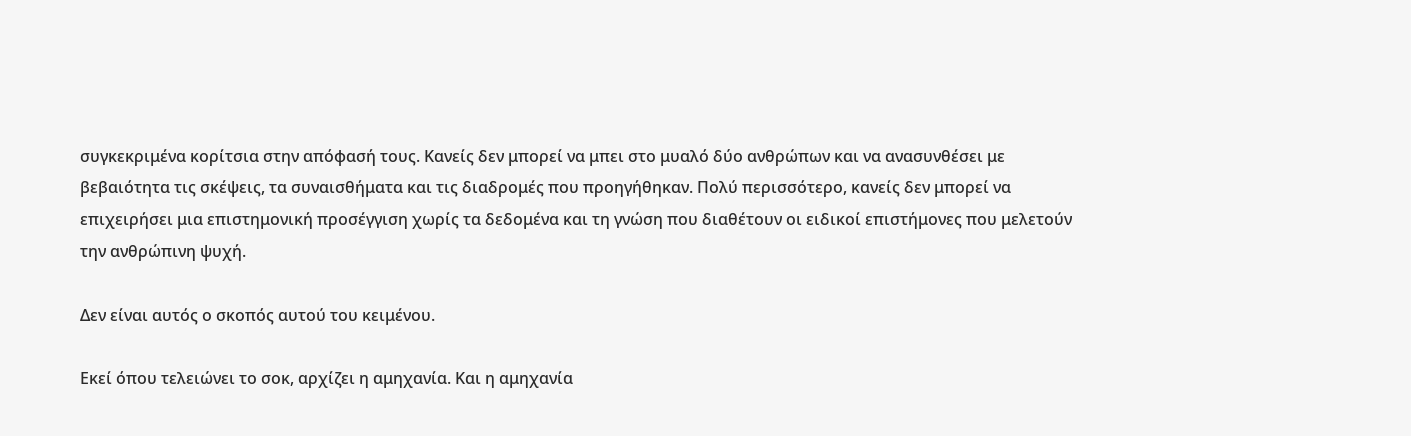συγκεκριμένα κορίτσια στην απόφασή τους. Κανείς δεν μπορεί να μπει στο μυαλό δύο ανθρώπων και να ανασυνθέσει με βεβαιότητα τις σκέψεις, τα συναισθήματα και τις διαδρομές που προηγήθηκαν. Πολύ περισσότερο, κανείς δεν μπορεί να επιχειρήσει μια επιστημονική προσέγγιση χωρίς τα δεδομένα και τη γνώση που διαθέτουν οι ειδικοί επιστήμονες που μελετούν την ανθρώπινη ψυχή.

Δεν είναι αυτός ο σκοπός αυτού του κειμένου.

Εκεί όπου τελειώνει το σοκ, αρχίζει η αμηχανία. Και η αμηχανία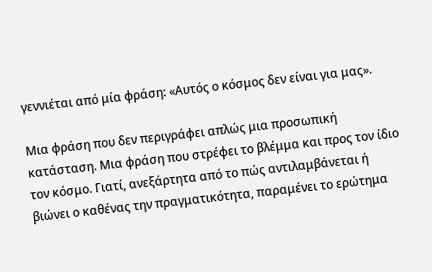γεννιέται από μία φράση: «Αυτός ο κόσμος δεν είναι για μας».

Μια φράση που δεν περιγράφει απλώς μια προσωπική κατάσταση. Μια φράση που στρέφει το βλέμμα και προς τον ίδιο τον κόσμο. Γιατί, ανεξάρτητα από το πώς αντιλαμβάνεται ή βιώνει ο καθένας την πραγματικότητα, παραμένει το ερώτημα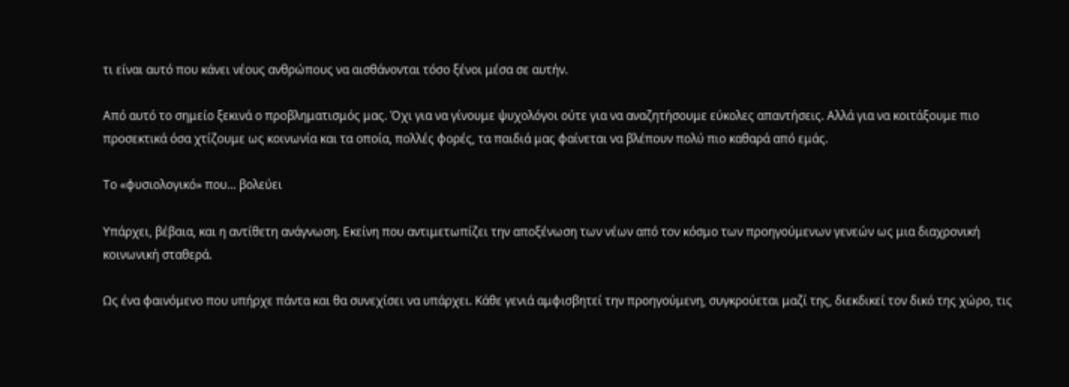τι είναι αυτό που κάνει νέους ανθρώπους να αισθάνονται τόσο ξένοι μέσα σε αυτήν.

Από αυτό το σημείο ξεκινά ο προβληματισμός μας. Όχι για να γίνουμε ψυχολόγοι ούτε για να αναζητήσουμε εύκολες απαντήσεις. Αλλά για να κοιτάξουμε πιο προσεκτικά όσα χτίζουμε ως κοινωνία και τα οποία, πολλές φορές, τα παιδιά μας φαίνεται να βλέπουν πολύ πιο καθαρά από εμάς.

Το «φυσιολογικό» που... βολεύει

Υπάρχει, βέβαια, και η αντίθετη ανάγνωση. Εκείνη που αντιμετωπίζει την αποξένωση των νέων από τον κόσμο των προηγούμενων γενεών ως μια διαχρονική κοινωνική σταθερά.

Ως ένα φαινόμενο που υπήρχε πάντα και θα συνεχίσει να υπάρχει. Κάθε γενιά αμφισβητεί την προηγούμενη, συγκρούεται μαζί της, διεκδικεί τον δικό της χώρο, τις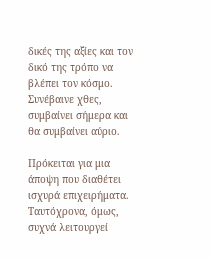δικές της αξίες και τον δικό της τρόπο να βλέπει τον κόσμο. Συνέβαινε χθες, συμβαίνει σήμερα και θα συμβαίνει αύριο.

Πρόκειται για μια άποψη που διαθέτει ισχυρά επιχειρήματα. Ταυτόχρονα, όμως, συχνά λειτουργεί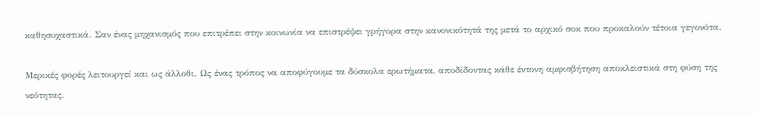καθησυχαστικά. Σαν ένας μηχανισμός που επιτρέπει στην κοινωνία να επιστρέψει γρήγορα στην κανονικότητά της μετά το αρχικό σοκ που προκαλούν τέτοια γεγονότα.

Μερικές φορές λειτουργεί και ως άλλοθι. Ως ένας τρόπος να αποφύγουμε τα δύσκολα ερωτήματα, αποδίδοντας κάθε έντονη αμφισβήτηση αποκλειστικά στη φύση της νεότητας.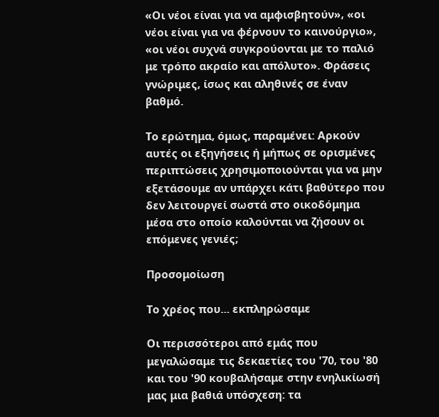«Οι νέοι είναι για να αμφισβητούν», «οι νέοι είναι για να φέρνουν το καινούργιο», «οι νέοι συχνά συγκρούονται με το παλιό με τρόπο ακραίο και απόλυτο». Φράσεις γνώριμες, ίσως και αληθινές σε έναν βαθμό.

Το ερώτημα, όμως, παραμένει: Αρκούν αυτές οι εξηγήσεις ή μήπως σε ορισμένες περιπτώσεις χρησιμοποιούνται για να μην εξετάσουμε αν υπάρχει κάτι βαθύτερο που δεν λειτουργεί σωστά στο οικοδόμημα μέσα στο οποίο καλούνται να ζήσουν οι επόμενες γενιές;

Προσομοίωση

Το χρέος που... εκπληρώσαμε

Οι περισσότεροι από εμάς που μεγαλώσαμε τις δεκαετίες του '70, του '80 και του '90 κουβαλήσαμε στην ενηλικίωσή μας μια βαθιά υπόσχεση: τα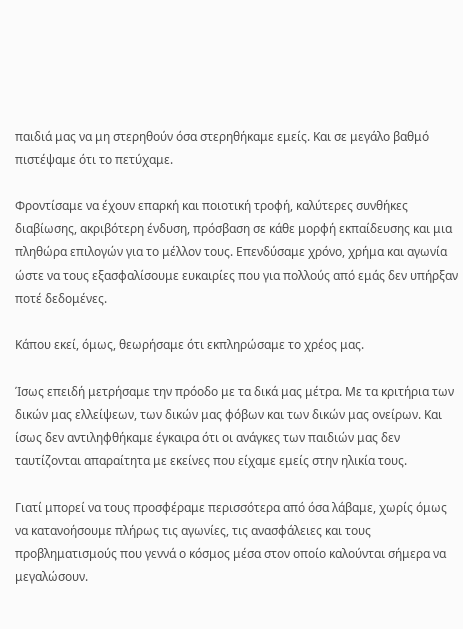παιδιά μας να μη στερηθούν όσα στερηθήκαμε εμείς. Και σε μεγάλο βαθμό πιστέψαμε ότι το πετύχαμε.

Φροντίσαμε να έχουν επαρκή και ποιοτική τροφή, καλύτερες συνθήκες διαβίωσης, ακριβότερη ένδυση, πρόσβαση σε κάθε μορφή εκπαίδευσης και μια πληθώρα επιλογών για το μέλλον τους. Επενδύσαμε χρόνο, χρήμα και αγωνία ώστε να τους εξασφαλίσουμε ευκαιρίες που για πολλούς από εμάς δεν υπήρξαν ποτέ δεδομένες.

Κάπου εκεί, όμως, θεωρήσαμε ότι εκπληρώσαμε το χρέος μας.

Ίσως επειδή μετρήσαμε την πρόοδο με τα δικά μας μέτρα. Με τα κριτήρια των δικών μας ελλείψεων, των δικών μας φόβων και των δικών μας ονείρων. Και ίσως δεν αντιληφθήκαμε έγκαιρα ότι οι ανάγκες των παιδιών μας δεν ταυτίζονται απαραίτητα με εκείνες που είχαμε εμείς στην ηλικία τους.

Γιατί μπορεί να τους προσφέραμε περισσότερα από όσα λάβαμε, χωρίς όμως να κατανοήσουμε πλήρως τις αγωνίες, τις ανασφάλειες και τους προβληματισμούς που γεννά ο κόσμος μέσα στον οποίο καλούνται σήμερα να μεγαλώσουν.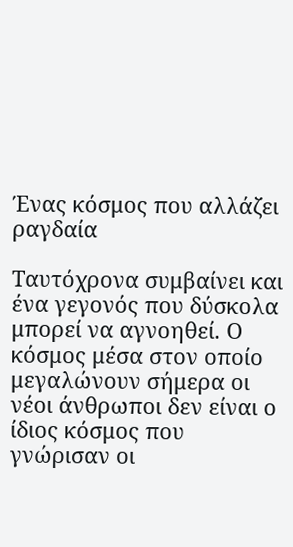Ένας κόσμος που αλλάζει ραγδαία

Ταυτόχρονα συμβαίνει και ένα γεγονός που δύσκολα μπορεί να αγνοηθεί. Ο κόσμος μέσα στον οποίο μεγαλώνουν σήμερα οι νέοι άνθρωποι δεν είναι ο ίδιος κόσμος που γνώρισαν οι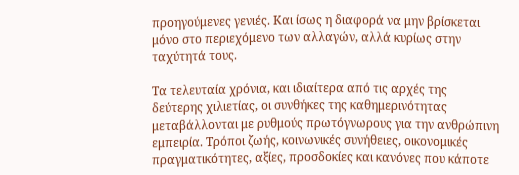προηγούμενες γενιές. Και ίσως η διαφορά να μην βρίσκεται μόνο στο περιεχόμενο των αλλαγών, αλλά κυρίως στην ταχύτητά τους.

Τα τελευταία χρόνια, και ιδιαίτερα από τις αρχές της δεύτερης χιλιετίας, οι συνθήκες της καθημερινότητας μεταβάλλονται με ρυθμούς πρωτόγνωρους για την ανθρώπινη εμπειρία. Τρόποι ζωής, κοινωνικές συνήθειες, οικονομικές πραγματικότητες, αξίες, προσδοκίες και κανόνες που κάποτε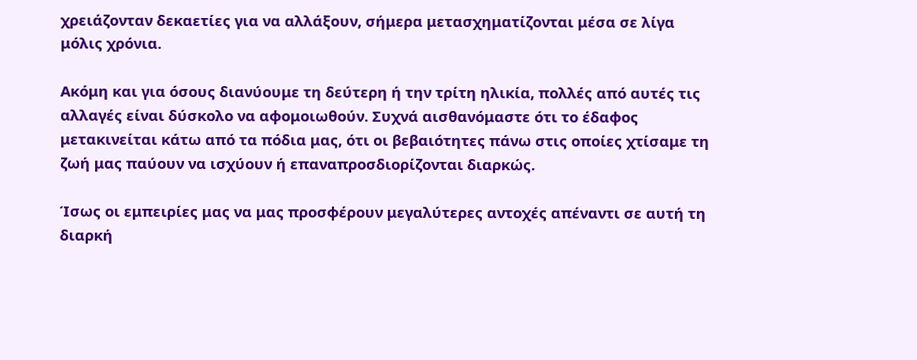χρειάζονταν δεκαετίες για να αλλάξουν, σήμερα μετασχηματίζονται μέσα σε λίγα μόλις χρόνια.

Ακόμη και για όσους διανύουμε τη δεύτερη ή την τρίτη ηλικία, πολλές από αυτές τις αλλαγές είναι δύσκολο να αφομοιωθούν. Συχνά αισθανόμαστε ότι το έδαφος μετακινείται κάτω από τα πόδια μας, ότι οι βεβαιότητες πάνω στις οποίες χτίσαμε τη ζωή μας παύουν να ισχύουν ή επαναπροσδιορίζονται διαρκώς.

Ίσως οι εμπειρίες μας να μας προσφέρουν μεγαλύτερες αντοχές απέναντι σε αυτή τη διαρκή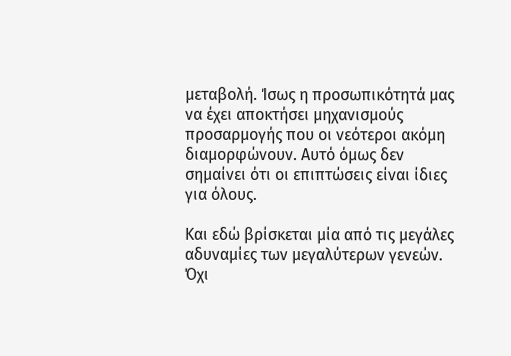μεταβολή. Ίσως η προσωπικότητά μας να έχει αποκτήσει μηχανισμούς προσαρμογής που οι νεότεροι ακόμη διαμορφώνουν. Αυτό όμως δεν σημαίνει ότι οι επιπτώσεις είναι ίδιες για όλους.

Και εδώ βρίσκεται μία από τις μεγάλες αδυναμίες των μεγαλύτερων γενεών. Όχι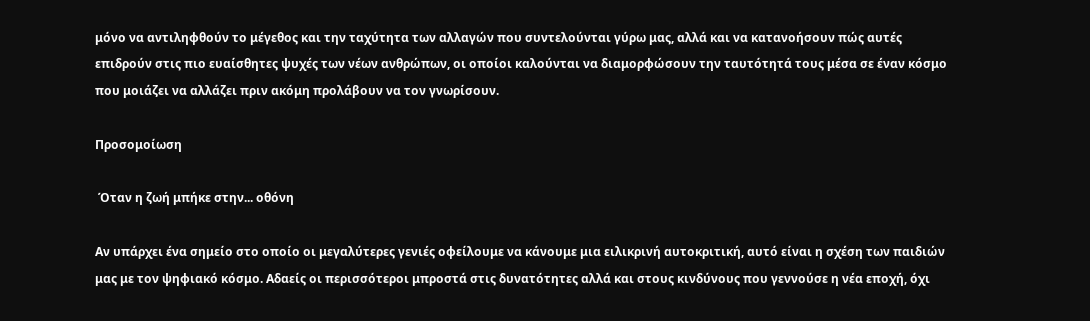μόνο να αντιληφθούν το μέγεθος και την ταχύτητα των αλλαγών που συντελούνται γύρω μας, αλλά και να κατανοήσουν πώς αυτές επιδρούν στις πιο ευαίσθητες ψυχές των νέων ανθρώπων, οι οποίοι καλούνται να διαμορφώσουν την ταυτότητά τους μέσα σε έναν κόσμο που μοιάζει να αλλάζει πριν ακόμη προλάβουν να τον γνωρίσουν.

Προσομοίωση

 Όταν η ζωή μπήκε στην... οθόνη

Αν υπάρχει ένα σημείο στο οποίο οι μεγαλύτερες γενιές οφείλουμε να κάνουμε μια ειλικρινή αυτοκριτική, αυτό είναι η σχέση των παιδιών μας με τον ψηφιακό κόσμο. Αδαείς οι περισσότεροι μπροστά στις δυνατότητες αλλά και στους κινδύνους που γεννούσε η νέα εποχή, όχι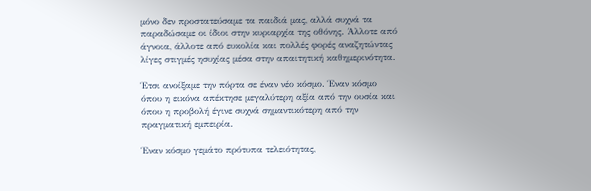μόνο δεν προστατεύσαμε τα παιδιά μας, αλλά συχνά τα παραδώσαμε οι ίδιοι στην κυριαρχία της οθόνης. Άλλοτε από άγνοια, άλλοτε από ευκολία και πολλές φορές αναζητώντας λίγες στιγμές ησυχίας μέσα στην απαιτητική καθημερινότητα.

Έτσι ανοίξαμε την πόρτα σε έναν νέο κόσμο. Έναν κόσμο όπου η εικόνα απέκτησε μεγαλύτερη αξία από την ουσία και όπου η προβολή έγινε συχνά σημαντικότερη από την πραγματική εμπειρία.

Έναν κόσμο γεμάτο πρότυπα τελειότητας,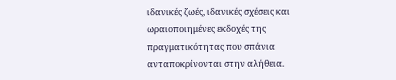ιδανικές ζωές, ιδανικές σχέσεις και ωραιοποιημένες εκδοχές της πραγματικότητας που σπάνια ανταποκρίνονται στην αλήθεια.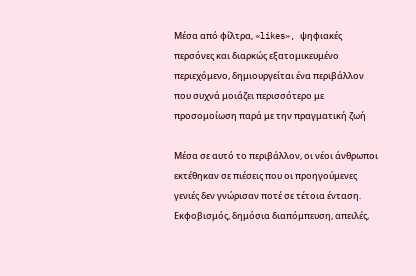Μέσα από φίλτρα, «likes», ψηφιακές περσόνες και διαρκώς εξατομικευμένο περιεχόμενο, δημιουργείται ένα περιβάλλον που συχνά μοιάζει περισσότερο με προσομοίωση παρά με την πραγματική ζωή

Μέσα σε αυτό το περιβάλλον, οι νέοι άνθρωποι εκτέθηκαν σε πιέσεις που οι προηγούμενες γενιές δεν γνώρισαν ποτέ σε τέτοια ένταση. Εκφοβισμός, δημόσια διαπόμπευση, απειλές,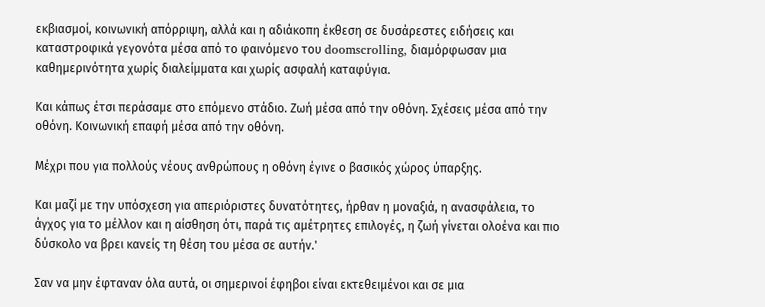εκβιασμοί, κοινωνική απόρριψη, αλλά και η αδιάκοπη έκθεση σε δυσάρεστες ειδήσεις και καταστροφικά γεγονότα μέσα από το φαινόμενο του doomscrolling, διαμόρφωσαν μια καθημερινότητα χωρίς διαλείμματα και χωρίς ασφαλή καταφύγια.

Και κάπως έτσι περάσαμε στο επόμενο στάδιο. Ζωή μέσα από την οθόνη. Σχέσεις μέσα από την οθόνη. Κοινωνική επαφή μέσα από την οθόνη.

Μέχρι που για πολλούς νέους ανθρώπους η οθόνη έγινε ο βασικός χώρος ύπαρξης.

Και μαζί με την υπόσχεση για απεριόριστες δυνατότητες, ήρθαν η μοναξιά, η ανασφάλεια, το άγχος για το μέλλον και η αίσθηση ότι, παρά τις αμέτρητες επιλογές, η ζωή γίνεται ολοένα και πιο δύσκολο να βρει κανείς τη θέση του μέσα σε αυτήν.'

Σαν να μην έφταναν όλα αυτά, οι σημερινοί έφηβοι είναι εκτεθειμένοι και σε μια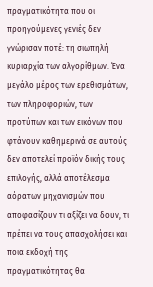πραγματικότητα που οι προηγούμενες γενιές δεν γνώρισαν ποτέ: τη σιωπηλή κυριαρχία των αλγορίθμων. Ένα μεγάλο μέρος των ερεθισμάτων, των πληροφοριών, των προτύπων και των εικόνων που φτάνουν καθημερινά σε αυτούς δεν αποτελεί προϊόν δικής τους επιλογής, αλλά αποτέλεσμα αόρατων μηχανισμών που αποφασίζουν τι αξίζει να δουν, τι πρέπει να τους απασχολήσει και ποια εκδοχή της πραγματικότητας θα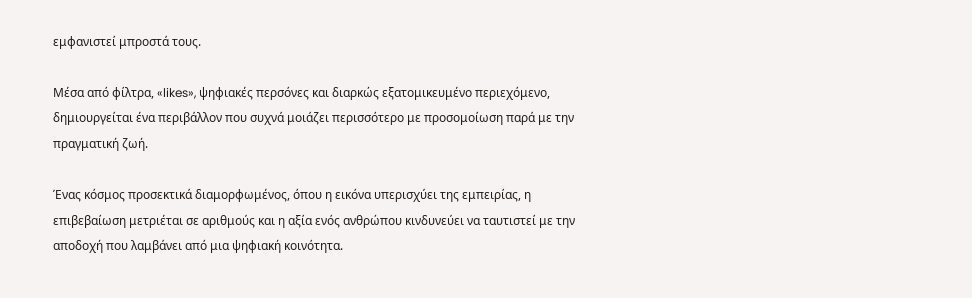εμφανιστεί μπροστά τους.

Μέσα από φίλτρα, «likes», ψηφιακές περσόνες και διαρκώς εξατομικευμένο περιεχόμενο, δημιουργείται ένα περιβάλλον που συχνά μοιάζει περισσότερο με προσομοίωση παρά με την πραγματική ζωή.

Ένας κόσμος προσεκτικά διαμορφωμένος, όπου η εικόνα υπερισχύει της εμπειρίας, η επιβεβαίωση μετριέται σε αριθμούς και η αξία ενός ανθρώπου κινδυνεύει να ταυτιστεί με την αποδοχή που λαμβάνει από μια ψηφιακή κοινότητα.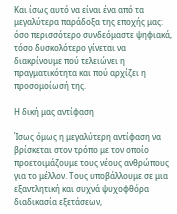Και ίσως αυτό να είναι ένα από τα μεγαλύτερα παράδοξα της εποχής μας: όσο περισσότερο συνδεόμαστε ψηφιακά, τόσο δυσκολότερο γίνεται να διακρίνουμε πού τελειώνει η πραγματικότητα και πού αρχίζει η προσομοίωσή της.

Η δική μας αντίφαση

Ίσως όμως η μεγαλύτερη αντίφαση να βρίσκεται στον τρόπο με τον οποίο προετοιμάζουμε τους νέους ανθρώπους για το μέλλον. Τους υποβάλλουμε σε μια εξαντλητική και συχνά ψυχοφθόρα διαδικασία εξετάσεων,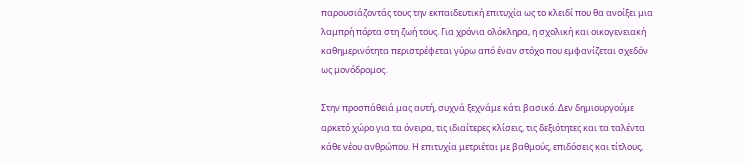παρουσιάζοντάς τους την εκπαιδευτική επιτυχία ως το κλειδί που θα ανοίξει μια λαμπρή πόρτα στη ζωή τους. Για χρόνια ολόκληρα, η σχολική και οικογενειακή καθημερινότητα περιστρέφεται γύρω από έναν στόχο που εμφανίζεται σχεδόν ως μονόδρομος.

Στην προσπάθειά μας αυτή, συχνά ξεχνάμε κάτι βασικό. Δεν δημιουργούμε αρκετό χώρο για τα όνειρα, τις ιδιαίτερες κλίσεις, τις δεξιότητες και τα ταλέντα κάθε νέου ανθρώπου. Η επιτυχία μετριέται με βαθμούς, επιδόσεις και τίτλους,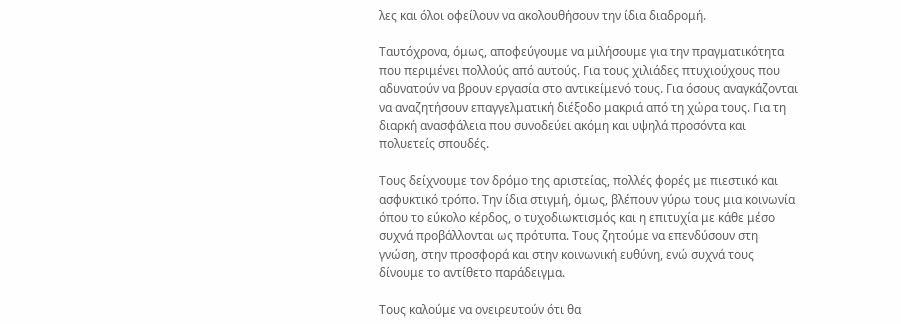λες και όλοι οφείλουν να ακολουθήσουν την ίδια διαδρομή.

Ταυτόχρονα, όμως, αποφεύγουμε να μιλήσουμε για την πραγματικότητα που περιμένει πολλούς από αυτούς. Για τους χιλιάδες πτυχιούχους που αδυνατούν να βρουν εργασία στο αντικείμενό τους. Για όσους αναγκάζονται να αναζητήσουν επαγγελματική διέξοδο μακριά από τη χώρα τους. Για τη διαρκή ανασφάλεια που συνοδεύει ακόμη και υψηλά προσόντα και πολυετείς σπουδές.

Τους δείχνουμε τον δρόμο της αριστείας, πολλές φορές με πιεστικό και ασφυκτικό τρόπο. Την ίδια στιγμή, όμως, βλέπουν γύρω τους μια κοινωνία όπου το εύκολο κέρδος, ο τυχοδιωκτισμός και η επιτυχία με κάθε μέσο συχνά προβάλλονται ως πρότυπα. Τους ζητούμε να επενδύσουν στη γνώση, στην προσφορά και στην κοινωνική ευθύνη, ενώ συχνά τους δίνουμε το αντίθετο παράδειγμα.

Τους καλούμε να ονειρευτούν ότι θα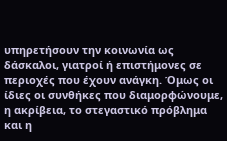υπηρετήσουν την κοινωνία ως δάσκαλοι, γιατροί ή επιστήμονες σε περιοχές που έχουν ανάγκη. Όμως οι ίδιες οι συνθήκες που διαμορφώνουμε, η ακρίβεια, το στεγαστικό πρόβλημα και η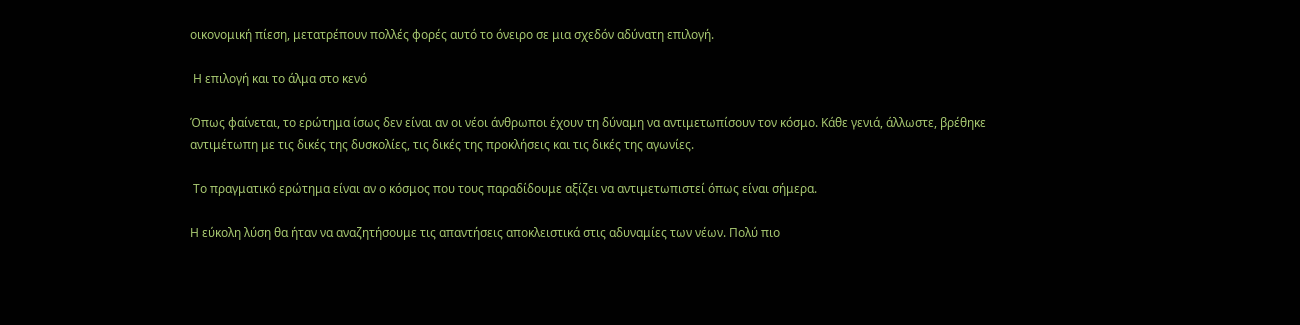οικονομική πίεση, μετατρέπουν πολλές φορές αυτό το όνειρο σε μια σχεδόν αδύνατη επιλογή.

 Η επιλογή και το άλμα στο κενό

Όπως φαίνεται, το ερώτημα ίσως δεν είναι αν οι νέοι άνθρωποι έχουν τη δύναμη να αντιμετωπίσουν τον κόσμο. Κάθε γενιά, άλλωστε, βρέθηκε αντιμέτωπη με τις δικές της δυσκολίες, τις δικές της προκλήσεις και τις δικές της αγωνίες.

 Το πραγματικό ερώτημα είναι αν ο κόσμος που τους παραδίδουμε αξίζει να αντιμετωπιστεί όπως είναι σήμερα.

Η εύκολη λύση θα ήταν να αναζητήσουμε τις απαντήσεις αποκλειστικά στις αδυναμίες των νέων. Πολύ πιο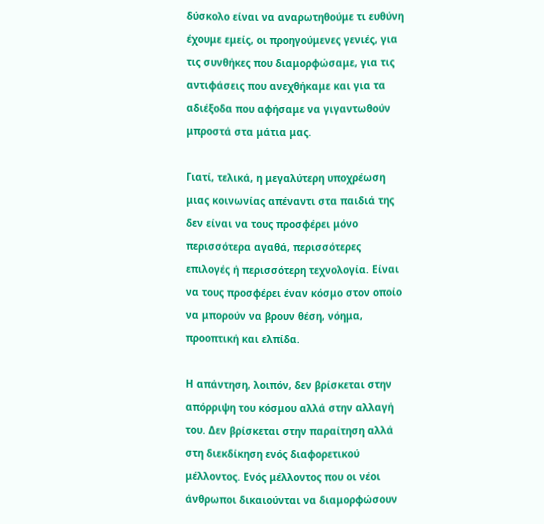δύσκολο είναι να αναρωτηθούμε τι ευθύνη έχουμε εμείς, οι προηγούμενες γενιές, για τις συνθήκες που διαμορφώσαμε, για τις αντιφάσεις που ανεχθήκαμε και για τα αδιέξοδα που αφήσαμε να γιγαντωθούν μπροστά στα μάτια μας.

Γιατί, τελικά, η μεγαλύτερη υποχρέωση μιας κοινωνίας απέναντι στα παιδιά της δεν είναι να τους προσφέρει μόνο περισσότερα αγαθά, περισσότερες επιλογές ή περισσότερη τεχνολογία. Είναι να τους προσφέρει έναν κόσμο στον οποίο να μπορούν να βρουν θέση, νόημα, προοπτική και ελπίδα.

Η απάντηση, λοιπόν, δεν βρίσκεται στην απόρριψη του κόσμου αλλά στην αλλαγή του. Δεν βρίσκεται στην παραίτηση αλλά στη διεκδίκηση ενός διαφορετικού μέλλοντος. Ενός μέλλοντος που οι νέοι άνθρωποι δικαιούνται να διαμορφώσουν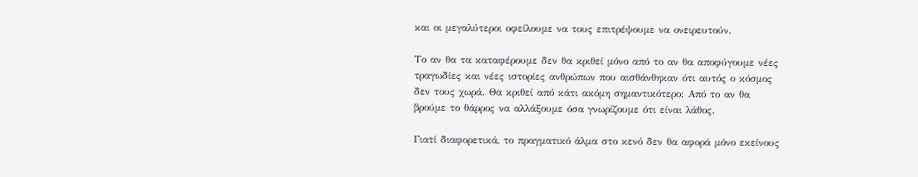και οι μεγαλύτεροι οφείλουμε να τους επιτρέψουμε να ονειρευτούν.

Το αν θα τα καταφέρουμε δεν θα κριθεί μόνο από το αν θα αποφύγουμε νέες τραγωδίες και νέες ιστορίες ανθρώπων που αισθάνθηκαν ότι αυτός ο κόσμος δεν τους χωρά. Θα κριθεί από κάτι ακόμη σημαντικότερο: Από το αν θα βρούμε το θάρρος να αλλάξουμε όσα γνωρίζουμε ότι είναι λάθος.

Γιατί διαφορετικά, το πραγματικό άλμα στο κενό δεν θα αφορά μόνο εκείνους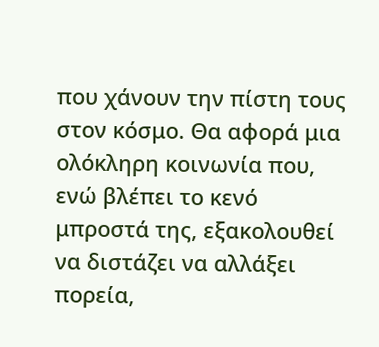που χάνουν την πίστη τους στον κόσμο. Θα αφορά μια ολόκληρη κοινωνία που, ενώ βλέπει το κενό μπροστά της, εξακολουθεί να διστάζει να αλλάξει πορεία,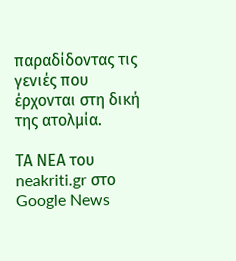παραδίδοντας τις γενιές που έρχονται στη δική της ατολμία.

ΤΑ ΝΕΑ του neakriti.gr στο Google News